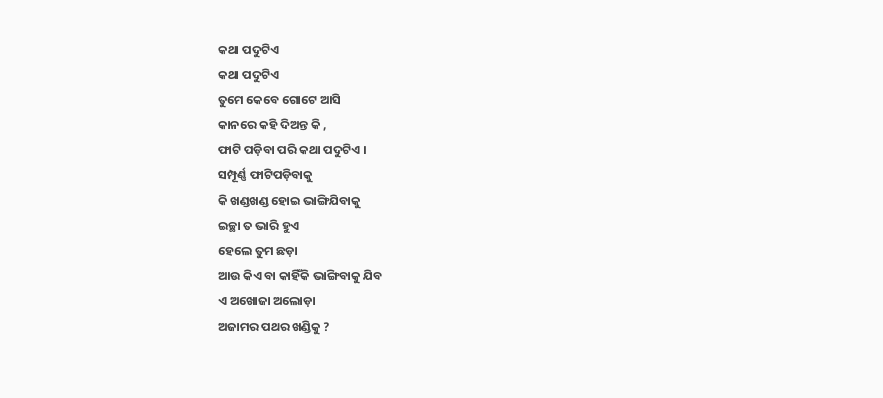କଥା ପଦୁଟିଏ
କଥା ପଦୁଟିଏ
ତୁମେ କେବେ ଗୋଟେ ଆସି
କାନରେ କହି ଦିଅନ୍ତ କି ,
ଫାଟି ପଡ଼ିବା ପରି କଥା ପଦୁଟିଏ ।
ସମ୍ପୂର୍ଣ୍ଣ ଫାଟିପଡ଼ିବାକୁ
କି ଖଣ୍ଡଖଣ୍ଡ ହୋଇ ଭାଙ୍ଗିଯିବାକୁ
ଇଚ୍ଛା ତ ଭାରି ହୁଏ
ହେଲେ ତୁମ ଛଡ଼ା
ଆଉ କିଏ ବା କାହିଁକି ଭାଙ୍ଗିବାକୁ ଯିବ
ଏ ଅଖୋଜା ଅଲୋଡ଼ା
ଅଜାମର ପଥର ଖଣ୍ଡିକୁ ?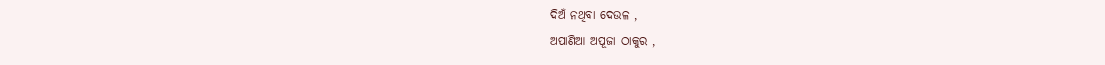ଦିଅଁ ନଥିବା ଦେଉଳ ,
ଅପାଣିଆ ଅପୂଜା ଠାକୁର ,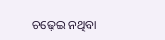ଚଢ଼େଇ ନଥିବା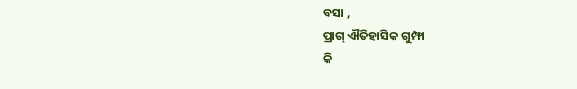ବସା ,
ପ୍ରାଗ୍ ଐତିହାସିକ ଗୁମ୍ଫା
କି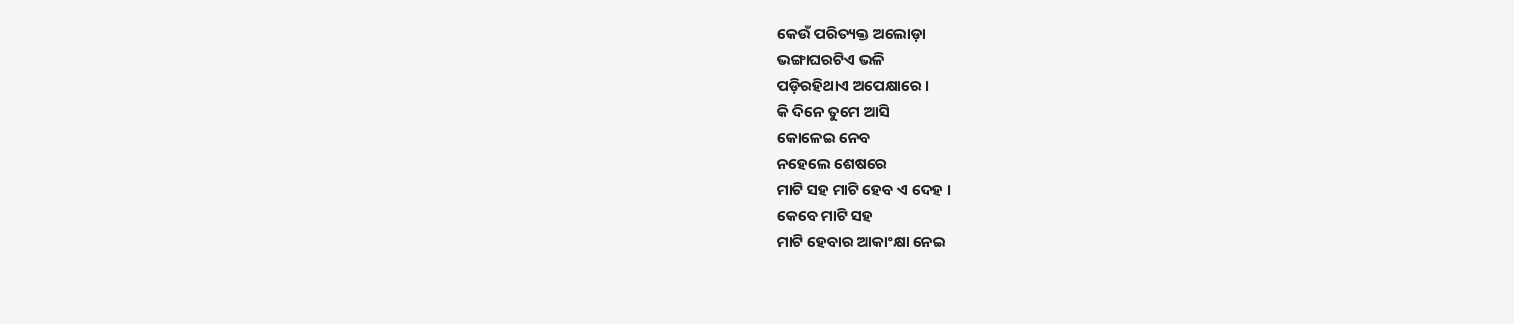କେଉଁ ପରିତ୍ୟକ୍ତ ଅଲୋଡ଼ା
ଭଙ୍ଗାଘରଟିଏ ଭଳି
ପଡ଼ିରହିଥାଏ ଅପେକ୍ଷାରେ ।
କି ଦିନେ ତୁମେ ଆସି
କୋଳେଇ ନେବ
ନହେଲେ ଶେଷରେ
ମାଟି ସହ ମାଟି ହେବ ଏ ଦେହ ।
କେବେ ମାଟି ସହ
ମାଟି ହେବାର ଆକାଂକ୍ଷା ନେଇ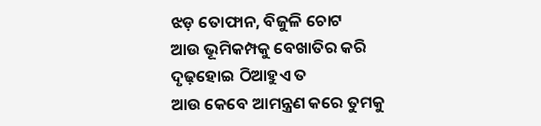ଝଡ଼ ତୋଫାନ, ବିଜୁଳି ଚୋଟ
ଆଉ ଭୂମିକମ୍ପକୁ ବେଖାତିର କରି
ଦୃଢ଼ହୋଇ ଠିଆହୁଏ ତ
ଆଉ କେବେ ଆମନ୍ତ୍ରଣ କରେ ତୁମକୁ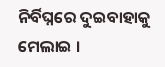ନିର୍ବିଘ୍ନରେ ଦୁଇବାହାକୁ ମେଲାଇ ।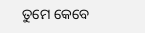ତୁମେ କେବେ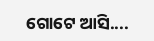ଗୋଟେ ଆସି....